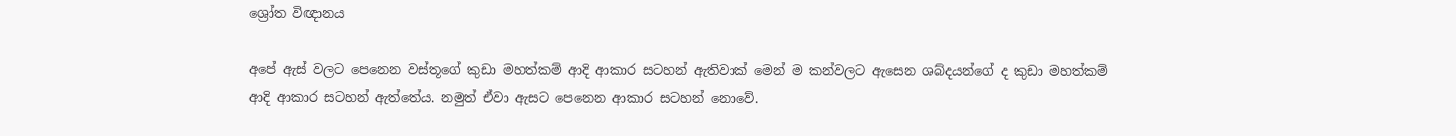ශ්‍රෝත විඥානය

අපේ ඇස් වලට පෙනෙන වස්තූගේ කුඩා මහත්කම් ආදි ආකාර සටහන් ඇතිවාක් මෙන් ම කන්වලට ඇසෙන ශබ්දයන්ගේ ද කුඩා මහත්කම් ආදි ආකාර සටහන් ඇත්තේය. නමුත් ඒවා ඇසට පෙනෙන ආකාර සටහන් නොවේ.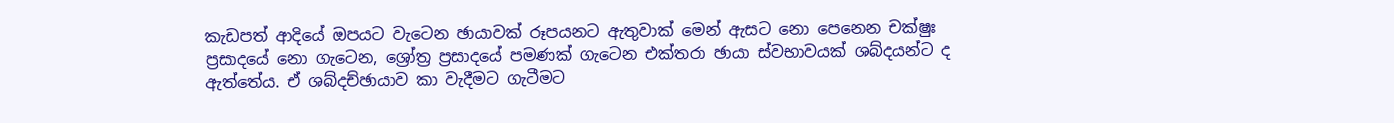කැඩපත් ආදියේ ඔපයට වැටෙන ඡායාවක් රූපයනට ඇතුවාක් මෙන් ඇසට නො පෙනෙන චක්ෂුඃ ප්‍රසාදයේ නො ගැටෙන, ශ්‍රෝත්‍ර ප්‍රසාදයේ පමණක් ගැටෙන එක්තරා ඡායා ස්වභාවයක් ශබ්දයන්ට ද ඇත්තේය. ඒ ශබ්දච්ඡායාව කා වැදීමට ගැටීමට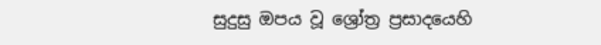සුදුසු ඔපය වූ ශ්‍රෝත්‍ර ප්‍රසාදයෙහි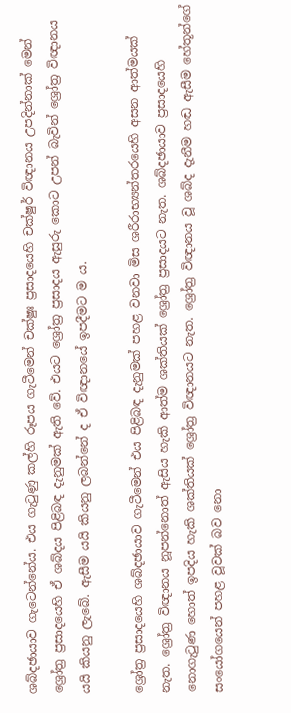ශබ්දඡායාව ගැටෙන්නේය. එය ගැටුණු කල්හි රූපය ගැටීමෙන් චක්ෂුඃ ප්‍රසාදයෙහි චක්ෂුර් විඥානය උපදින්නාක් මෙන් ශ්‍රෝත්‍ර ප්‍රසාදයෙහි ඒ ශබ්දය පිළිබඳ දැනුමක් ඇති වේ. එයට ශ්‍රෝත්‍ර ප්‍රසාදය ඇසුරු කොට උපන් බැවින් ශ්‍රෝත්‍ර විඥානය යයි කියනු ලැබේ. ඇසීම යයි කියනු ලබන්නේ ද ඒ විඥානයේ ඉපදීමට ම ය.

ශ්‍රෝත්‍ර ප්‍රසාදයෙහි ශබ්දඡායාව ගැටීමෙන් එය පිළිබඳ දැනුමක් පහළ වනවා මිස ශරීරාභ්‍යන්තරයෙහි අසන ආත්මයක් නැත. ශ්‍රෝත්‍ර විඥානය නූපන්නොත් ඇසිය හැකි ආත්ම ශක්තියක් ශ්‍රෝත්‍ර ප්‍රසාදයට නැත. ශබ්දඡායාව ප්‍රසාදයෙහි නොගැටුණ හොත් ඉපදිය හැකි ශක්තියක් ශ්‍රෝත්‍ර විඥානයට නැත. ශ්‍රෝත්‍ර විඥානය වූ ශබ්ද දැනීම හඬ ඇසීම හේතූන්ගේ සංයෝගයෙන් පහළ වූවක් බව නො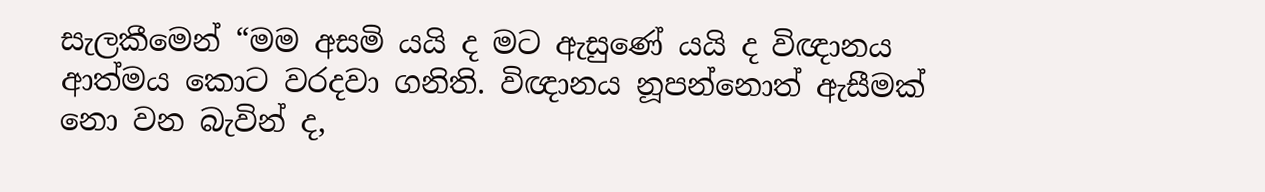සැලකීමෙන් “මම අසමි යයි ද මට ඇසුණේ යයි ද විඥානය ආත්මය කොට වරදවා ගනිති. විඥානය නූපන්නොත් ඇසීමක් නො වන බැවින් ද,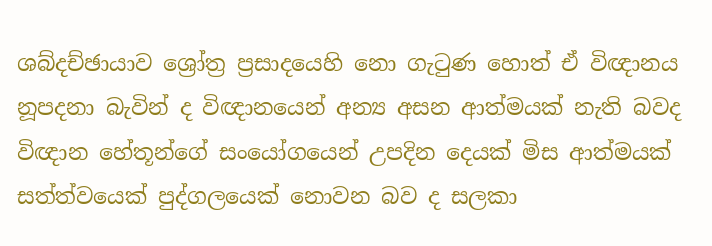ශබ්දච්ඡායාව ශ්‍රෝත්‍ර ප්‍රසාදයෙහි නො ගැටුණ හොත් ඒ විඥානය නූපදනා බැවින් ද විඥානයෙන් අන්‍ය අසන ආත්මයක් නැති බවද විඥාන හේතූන්ගේ සංයෝගයෙන් උපදින දෙයක් මිස ආත්මයක් සත්ත්වයෙක් පුද්ගලයෙක් නොවන බව ද සලකා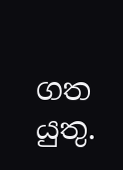ගත යුතු.